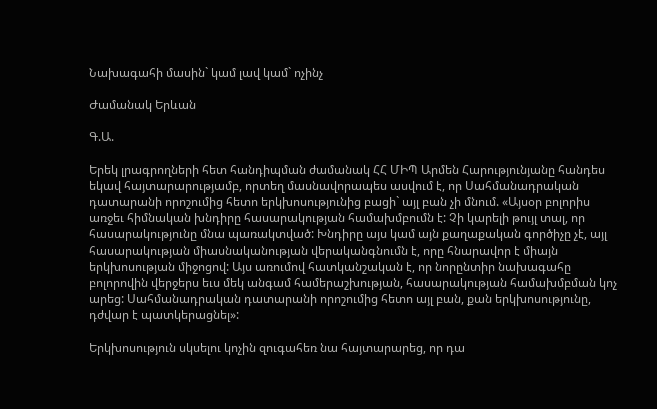Նախագահի մասին` կամ լավ կամ` ոչինչ

Ժամանակ Երևան

Գ.Ա.

Երեկ լրագրողների հետ հանդիպման ժամանակ ՀՀ ՄԻՊ Արմեն Հարությունյանը հանդես եկավ հայտարարությամբ, որտեղ մասնավորապես ասվում է, որ Սահմանադրական դատարանի որոշումից հետո երկխոսությունից բացի` այլ բան չի մնում. «Այսօր բոլորիս առջեւ հիմնական խնդիրը հասարակության համախմբումն է: Չի կարելի թույլ տալ, որ հասարակությունը մնա պառակտված: Խնդիրը այս կամ այն քաղաքական գործիչը չէ, այլ հասարակության միասնականության վերականգնումն է, որը հնարավոր է միայն երկխոսության միջոցով: Այս առումով հատկանշական է, որ նորընտիր նախագահը բոլորովին վերջերս եւս մեկ անգամ համերաշխության, հասարակության համախմբման կոչ արեց: Սահմանադրական դատարանի որոշումից հետո այլ բան, քան երկխոսությունը, դժվար է պատկերացնել»:

Երկխոսություն սկսելու կոչին զուգահեռ նա հայտարարեց, որ դա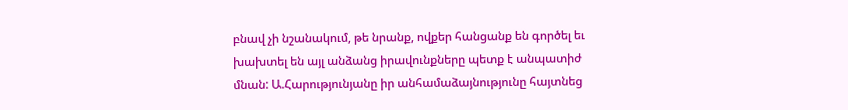բնավ չի նշանակում, թե նրանք, ովքեր հանցանք են գործել եւ խախտել են այլ անձանց իրավունքները պետք է անպատիժ մնան: Ա.Հարությունյանը իր անհամաձայնությունը հայտնեց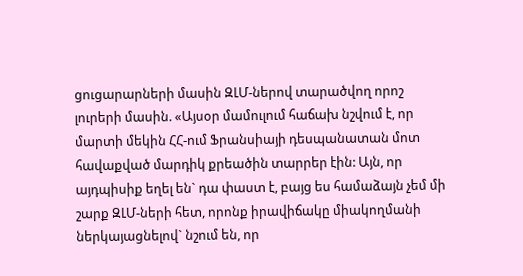ցուցարարների մասին ԶԼՄ-ներով տարածվող որոշ լուրերի մասին. «Այսօր մամուլում հաճախ նշվում է, որ մարտի մեկին ՀՀ-ում Ֆրանսիայի դեսպանատան մոտ հավաքված մարդիկ քրեածին տարրեր էին: Այն, որ այդպիսիք եղել են` դա փաստ է, բայց ես համաձայն չեմ մի շարք ԶԼՄ-ների հետ, որոնք իրավիճակը միակողմանի ներկայացնելով` նշում են, որ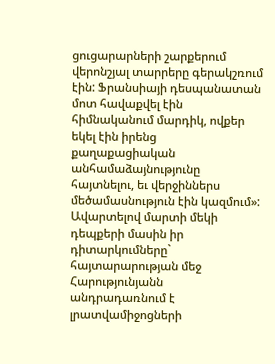ցուցարարների շարքերում վերոնշյալ տարրերը գերակշռում էին: Ֆրանսիայի դեսպանատան մոտ հավաքվել էին հիմնականում մարդիկ, ովքեր եկել էին իրենց քաղաքացիական անհամաձայնությունը հայտնելու, եւ վերջիններս մեծամասնություն էին կազմում»: Ավարտելով մարտի մեկի դեպքերի մասին իր դիտարկումները` հայտարարության մեջ Հարությունյանն անդրադառնում է լրատվամիջոցների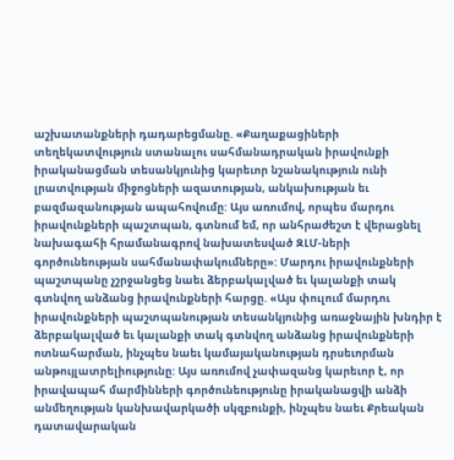աշխատանքների դադարեցմանը. «Քաղաքացիների տեղեկատվություն ստանալու սահմանադրական իրավունքի իրականացման տեսանկյունից կարեւոր նշանակություն ունի լրատվության միջոցների ազատության, անկախության եւ բազմազանության ապահովումը: Այս առումով, որպես մարդու իրավունքների պաշտպան, գտնում եմ, որ անհրաժեշտ է վերացնել նախագահի հրամանագրով նախատեսված ԶԼՄ-ների գործունեության սահմանափակումները»: Մարդու իրավունքների պաշտպանը չշրջանցեց նաեւ ձերբակալված եւ կալանքի տակ գտնվող անձանց իրավունքների հարցը. «Այս փուլում մարդու իրավունքների պաշտպանության տեսանկյունից առաջնային խնդիր է ձերբակալված եւ կալանքի տակ գտնվող անձանց իրավունքների ոտնահարման, ինչպես նաեւ կամայականության դրսեւորման անթույլատրելիությունը: Այս առումով չափազանց կարեւոր է, որ իրավապահ մարմինների գործունեությունը իրականացվի անձի անմեղության կանխավարկածի սկզբունքի, ինչպես նաեւ Քրեական դատավարական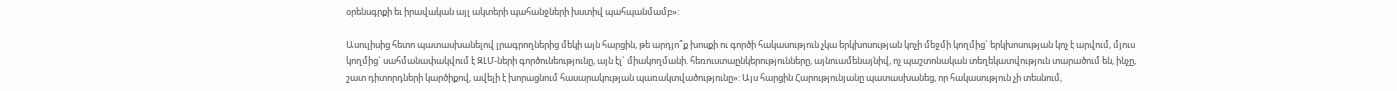օրենսգրքի եւ իրավական այլ ակտերի պահանջների խստիվ պահպանմամբ»:

Ասուլիսից հետո պատասխանելով լրագրողներից մեկի այն հարցին, թե արդյո՞ք խոսքի ու գործի հակասություն չկա երկխոսության կոչի մեջմի կողմից` երկխոսության կոչ է արվում, մյուս կողմից` սահմանափակվում է ԶԼՄ-ների գործունեությունը, այն էլ` միակողմանի. հեռուստաընկերությունները, այնուամենայնիվ, ոչ պաշտոնական տեղեկատվություն տարածում են, ինչը, շատ դիտորդների կարծիքով, ավելի է խորացնում հասարակության պառակտվածությունը»: Այս հարցին Հարությունյանը պատասխանեց, որ հակասություն չի տեսնում,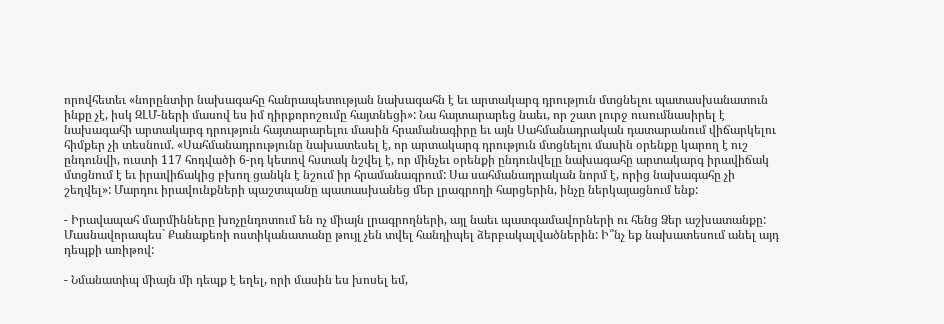որովհետեւ «նորընտիր նախագահը հանրապետության նախագահն է եւ արտակարգ դրություն մտցնելու պատասխանատուն ինքը չէ, իսկ ԶԼՄ-ների մասով ես իմ դիրքորոշումը հայտնեցի»: Նա հայտարարեց նաեւ, որ շատ լուրջ ուսումնասիրել է նախագահի արտակարգ դրություն հայտարարելու մասին հրամանագիրը եւ այն Սահմանադրական դատարանում վիճարկելու հիմքեր չի տեսնում. «Սահմանադրությունը նախատեսել է, որ արտակարգ դրություն մտցնելու մասին օրենքը կարող է ուշ ընդունվի, ուստի 117 հոդվածի 6-րդ կետով հստակ նշվել է, որ մինչեւ օրենքի ընդունվելը նախագահը արտակարգ իրավիճակ մտցնում է եւ իրավիճակից բխող ցանկն է նշում իր հրամանագրում: Սա սահմանադրական նորմ է, որից նախագահը չի շեղվել»: Մարդու իրավունքների պաշտպանը պատասխանեց մեր լրագրողի հարցերին, ինչը ներկայացնում ենք:

- Իրավապահ մարմինները խոչընդոտում են ոչ միայն լրագրողների, այլ նաեւ պատգամավորների ու հենց Ձեր աշխատանքը: Մասնավորապես` Քանաքեռի ոստիկանատանը թույլ չեն տվել հանդիպել ձերբակալվածներին: Ի՞նչ եք նախատեսում անել այդ դեպքի առիթով:

- Նմանատիպ միայն մի դեպք է եղել, որի մասին ես խոսել եմ,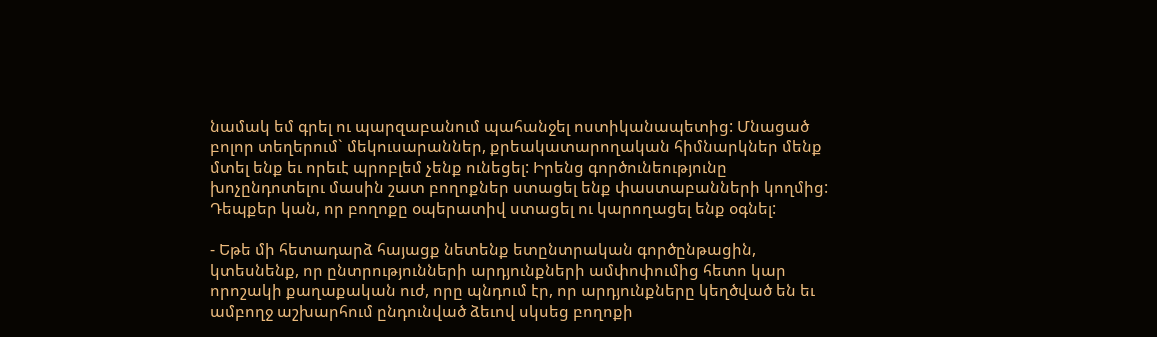նամակ եմ գրել ու պարզաբանում պահանջել ոստիկանապետից: Մնացած բոլոր տեղերում` մեկուսարաններ, քրեակատարողական հիմնարկներ մենք մտել ենք եւ որեւէ պրոբլեմ չենք ունեցել: Իրենց գործունեությունը խոչընդոտելու մասին շատ բողոքներ ստացել ենք փաստաբանների կողմից: Դեպքեր կան, որ բողոքը օպերատիվ ստացել ու կարողացել ենք օգնել:

- Եթե մի հետադարձ հայացք նետենք ետընտրական գործընթացին, կտեսնենք, որ ընտրությունների արդյունքների ամփոփումից հետո կար որոշակի քաղաքական ուժ, որը պնդում էր, որ արդյունքները կեղծված են եւ ամբողջ աշխարհում ընդունված ձեւով սկսեց բողոքի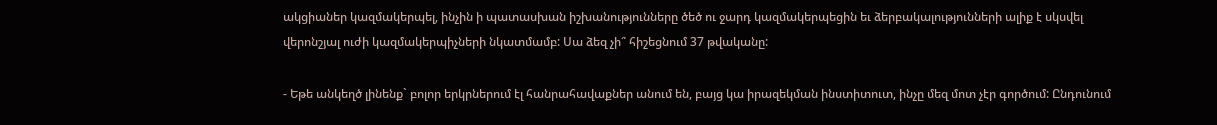ակցիաներ կազմակերպել, ինչին ի պատասխան իշխանությունները ծեծ ու ջարդ կազմակերպեցին եւ ձերբակալությունների ալիք է սկսվել վերոնշյալ ուժի կազմակերպիչների նկատմամբ: Սա ձեզ չի՞ հիշեցնում 37 թվականը:

- Եթե անկեղծ լինենք` բոլոր երկրներում էլ հանրահավաքներ անում են, բայց կա իրազեկման ինստիտուտ, ինչը մեզ մոտ չէր գործում: Ընդունում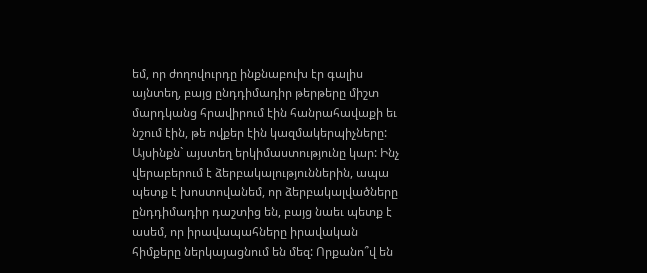եմ, որ ժողովուրդը ինքնաբուխ էր գալիս այնտեղ, բայց ընդդիմադիր թերթերը միշտ մարդկանց հրավիրում էին հանրահավաքի եւ նշում էին, թե ովքեր էին կազմակերպիչները: Այսինքն` այստեղ երկիմաստությունը կար: Ինչ վերաբերում է ձերբակալություններին, ապա պետք է խոստովանեմ, որ ձերբակալվածները ընդդիմադիր դաշտից են, բայց նաեւ պետք է ասեմ, որ իրավապահները իրավական հիմքերը ներկայացնում են մեզ: Որքանո՞վ են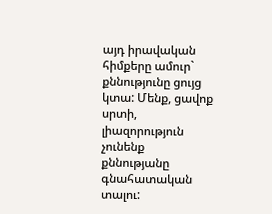այդ իրավական հիմքերը ամուր` քննությունը ցույց կտա: Մենք, ցավոք սրտի, լիազորություն չունենք քննությանը գնահատական տալու: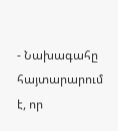- Նախագահը հայտարարում է, որ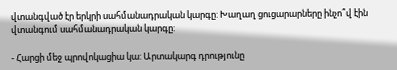վտանգված էր երկրի սահմանադրական կարգը: Խաղաղ ցուցարարները ինչո՞վ էին վտանգում սահմանադրական կարգը:

- Հարցի մեջ պրովոկացիա կա: Արտակարգ դրությունը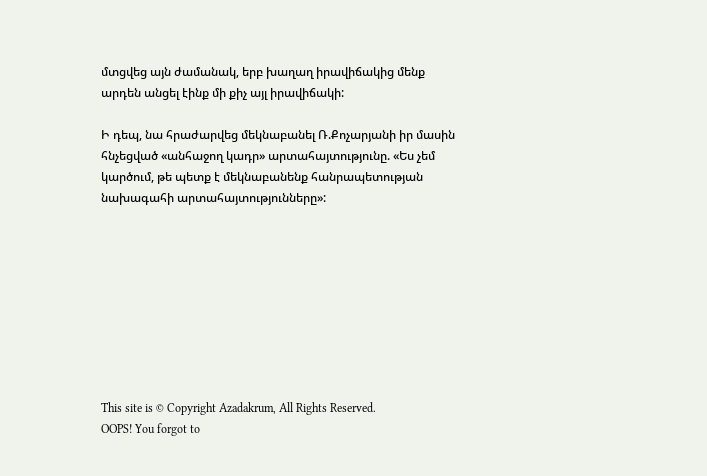մտցվեց այն ժամանակ, երբ խաղաղ իրավիճակից մենք արդեն անցել էինք մի քիչ այլ իրավիճակի:

Ի դեպ, նա հրաժարվեց մեկնաբանել Ռ.Քոչարյանի իր մասին հնչեցված «անհաջող կադր» արտահայտությունը. «Ես չեմ կարծում, թե պետք է մեկնաբանենք հանրապետության նախագահի արտահայտությունները»:









This site is © Copyright Azadakrum, All Rights Reserved.
OOPS! You forgot to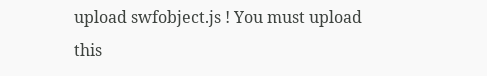upload swfobject.js ! You must upload this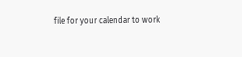file for your calendar to work